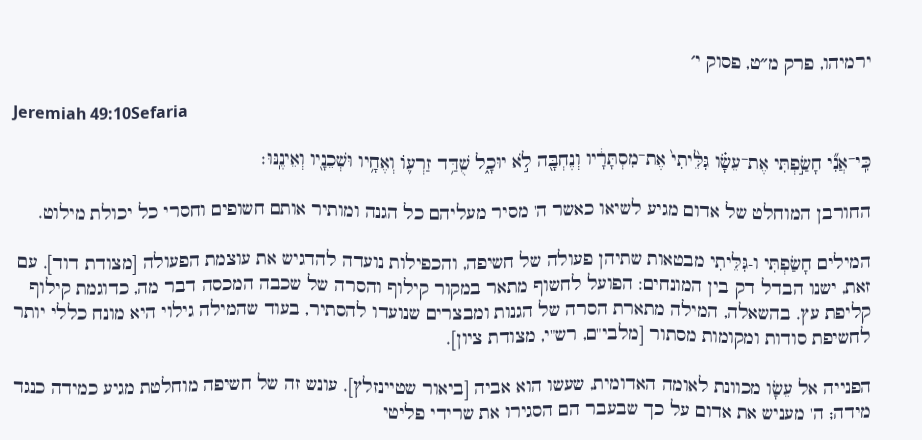ירמיהו, פרק מ״ט, פסוק י׳

Jeremiah 49:10Sefaria

כִּֽי־אֲנִ֞י חָשַׂ֣פְתִּי אֶת־עֵשָׂ֗ו גִּלֵּ֙יתִי֙ אֶת־מִסְתָּרָ֔יו וְנֶחְבָּ֖ה לֹ֣א יוּכָ֑ל שֻׁדַּ֥ד זַרְע֛וֹ וְאֶחָ֥יו וּשְׁכֵנָ֖יו וְאֵינֶֽנּוּ׃

החורבן המוחלט של אדום מגיע לשיאו כאשר ה' מסיר מעליהם כל הגנה ומותיר אותם חשופים וחסרי כל יכולת מילוט.

המילים חָשַׂפְתִּי ו-גִּלֵּיתִי מבטאות שתיהן פעולה של חשיפה, והכפילות נועדה להדגיש את עוצמת הפעולה [מצודת דוד]. עם זאת, ישנו הבדל דק בין המונחים: הפועל לחשוף מתאר במקור קילוף והסרה של שכבה המכסה דבר מה, כדוגמת קילוף קליפת עץ. בהשאלה, המילה מתארת הסרה של הגנות ומבצרים שנועדו להסתיר, בעוד שהמילה גילוי היא מונח כללי יותר לחשיפת סודות ומקומות מסתור [מלבי"ם, רש"י, מצודת ציון].

הפנייה אל עֵשָׂו מכוונת לאומה האדומית, שעשו הוא אביה [ביאור שטיינזלץ]. עונש זה של חשיפה מוחלטת מגיע כמידה כנגד מידה; ה' מעניש את אדום על כך שבעבר הם הסגירו את שרידי פליטי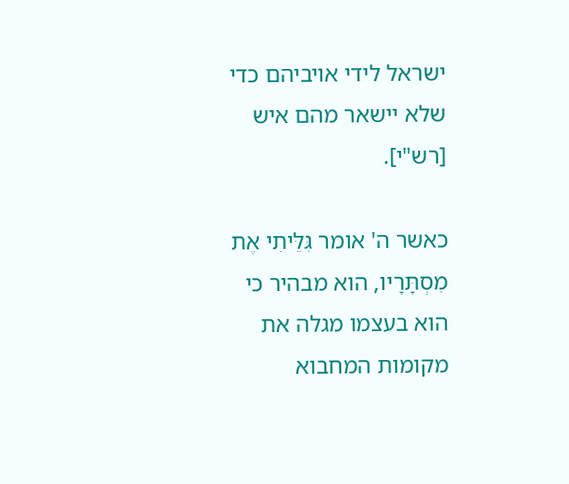ישראל לידי אויביהם כדי שלא יישאר מהם איש [רש"י].

כאשר ה' אומר גִּלֵּיתִי אֶת מִסְתָּרָיו, הוא מבהיר כי הוא בעצמו מגלה את מקומות המחבוא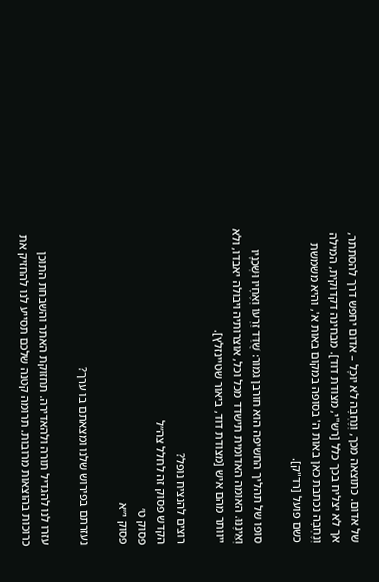של אדום. כתוצאה מכך, וְנֶחְבָּה לֹא יוּכָל – אדום יחפש דרך להסתתר, אך לא יצליח בכך כלל [רש"י, מצודת דוד]. מבחינה דקדוקית, המילה וְנֶחְבָּה נכתבת כאן באות ה' בסופה במקום באות א', והיא משמשת כשם פועל [רד"ק].

סופו של תהליך החשיפה הוא חורבן גמור: שֻׁדַּד זַרְעוֹ וְאֶחָיו וּשְׁכֵנָיו וְאֵינֶנּוּ. האומה האדומית תישדד מכל וכל, אוצרותיה ויבולה יאבדו, ולא ייוותר מהם איש [מצודת דוד, ביאור שטיינזלץ].

רוצים להנציח נופל?
הקדש פסוק זה לחלל צה״ל
פסוק ט׳
פסוק י״א

נעזרתם בפירוש שלנו ומצאתם בו ערך?

עזרו לנו להגדיל תורה ולהאדירה. תחזוקת האתר והשבחת התוכן כרוכות בהוצאות מרובות. תרומה קטנה שלכם תסייע לנו להחזיק את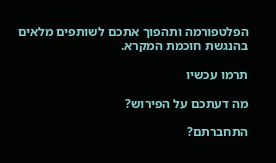הפלטפורמה ותהפוך אתכם לשותפים מלאים בהנגשת חוכמת המקרא.

תרמו עכשיו

מה דעתכם על הפירוש?

התחברתם?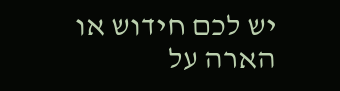יש לכם חידוש או הארה על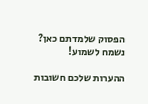הפסוק שלמדתם כאן? נשמח לשמוע!

ההערות שלכם חשובות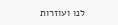לנו ועוזרות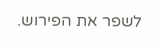לשפר את הפירוש.